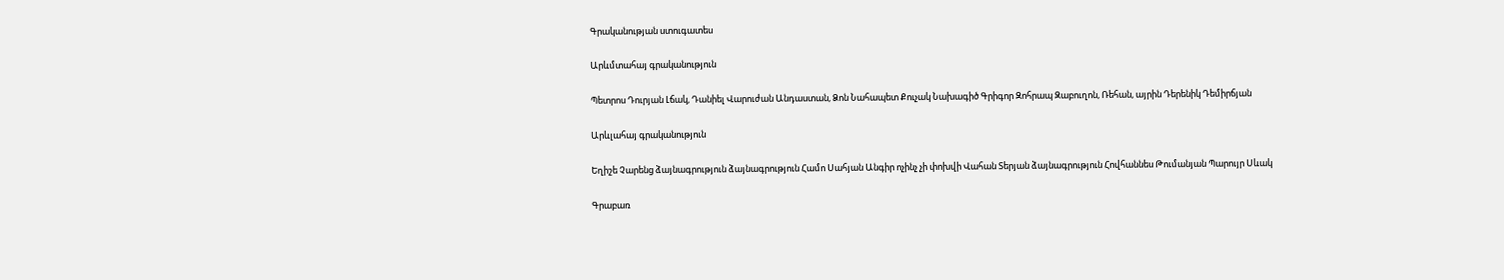Գրականության ստուգատես

Արևմտահայ գրականություն

Պետրոս Դուրյան Լճակ, Դանիել Վարուժան Անդաստան, Ձոն Նահապետ Քուչակ Նախագիծ Գրիգոր Զոհրապ Զաբուղոն, Ռեհան, այրին Դերենիկ Դեմիրճյան

Արևլահայ գրականություն

Եղիշե Չարենց ձայնագրություն ձայնագրություն Համո Սահյան Անգիր ոչինչ չի փոխվի Վահան Տերյան ձայնագրություն Հովհաննես Թումանյան Պարույր Սևակ

Գրաբառ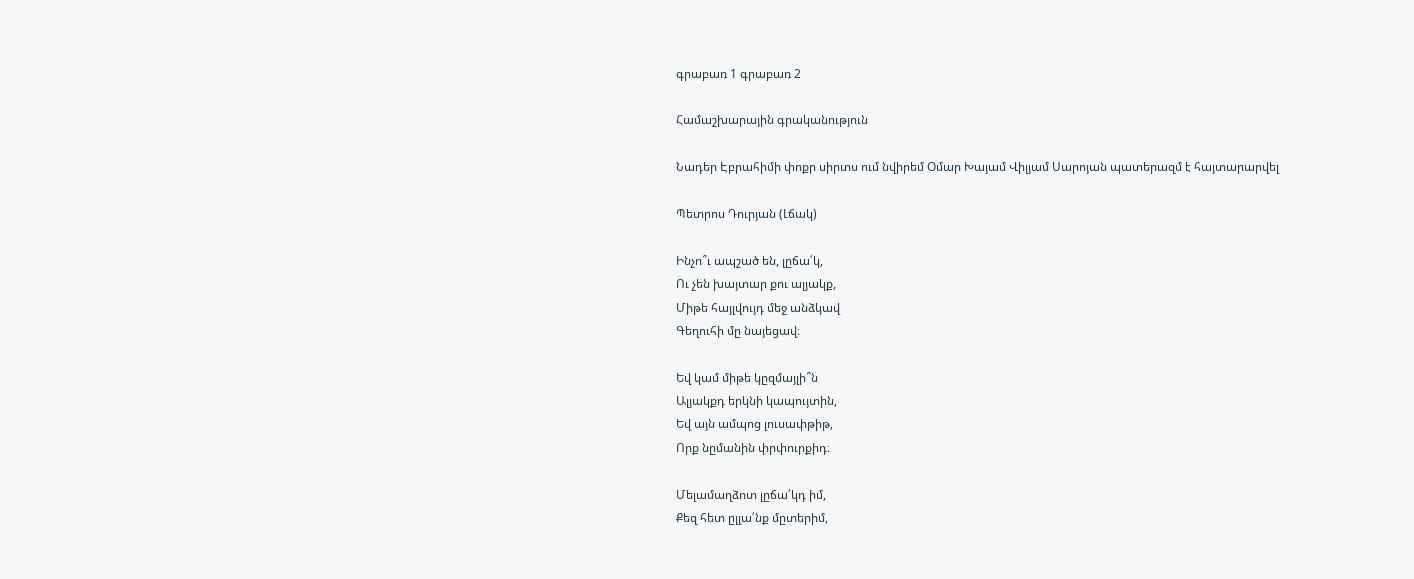գրաբառ 1 գրաբառ 2

Համաշխարային գրականություն

Նադեր Էբրահիմի փոքր սիրտս ում նվիրեմ Օմար Խայամ Վիլյամ Սարոյան պատերազմ է հայտարարվել

Պետրոս Դուրյան (Լճակ)

Ինչո՞ւ ապշած են, լըճա՛կ,
Ու չեն խայտար քու ալյակք,
Միթե հայլվույդ մեջ անձկավ
Գեղուհի մը նայեցավ։

Եվ կամ միթե կըզմայլի՞ն
Ալյակքդ երկնի կապույտին,
Եվ այն ամպոց լուսափթիթ,
Որք նըմանին փրփուրքիդ։

Մելամաղձոտ լըճա՛կդ իմ,
Քեզ հետ ըլլա՛նք մըտերիմ,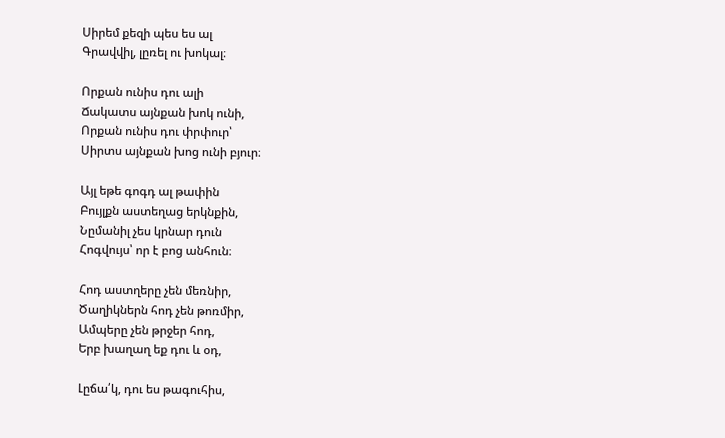Սիրեմ քեզի պես ես ալ
Գրավվիլ, լըռել ու խոկալ։

Որքան ունիս դու ալի
Ճակատս այնքան խոկ ունի,
Որքան ունիս դու փրփուր՝
Սիրտս այնքան խոց ունի բյուր։

Այլ եթե գոգդ ալ թափին
Բույլքն աստեղաց երկնքին,
Նըմանիլ չես կրնար դուն
Հոգվույս՝ որ է բոց անհուն։

Հոդ աստղերը չեն մեռնիր,
Ծաղիկներն հոդ չեն թոռմիր,
Ամպերը չեն թրջեր հոդ,
Երբ խաղաղ եք դու և օդ,

Լըճա՛կ, դու ես թագուհիս,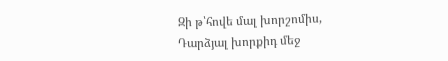Զի թ՝հովե մալ խորշոմիս,
Դարձյալ խորքիդ մեջ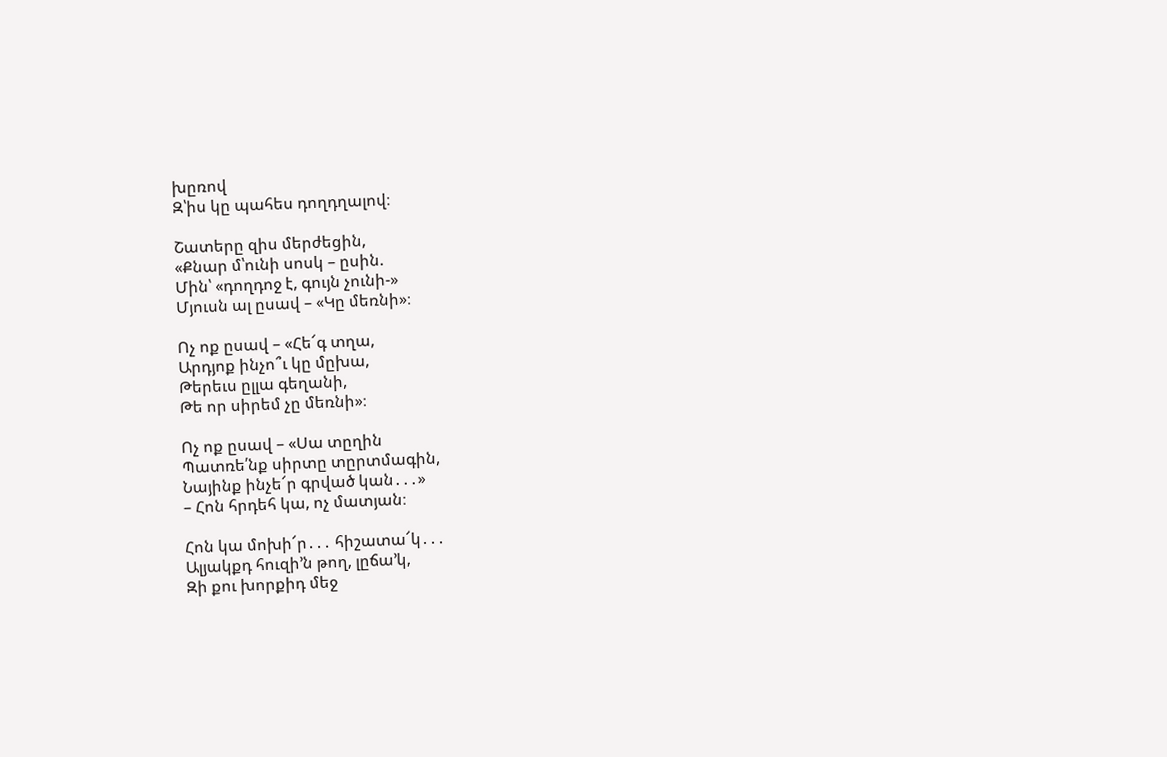խըռով
Զ՝իս կը պահես դողդղալով։

Շատերը զիս մերժեցին,
«Քնար մ՝ունի սոսկ – ըսին.
Մին՝ «դողդոջ է, գույն չունի-»
Մյուսն ալ ըսավ – «Կը մեռնի»։

Ոչ ոք ըսավ – «Հե՜գ տղա,
Արդյոք ինչո՞ւ կը մըխա,
Թերեւս ըլլա գեղանի,
Թե որ սիրեմ չը մեռնի»։

Ոչ ոք ըսավ – «Սա տըղին
Պատռե՛նք սիրտը տըրտմագին,
Նայինք ինչե՜ր գրված կան․․․»
– Հոն հրդեհ կա, ոչ մատյան։

Հոն կա մոխի՜ր․․․ հիշատա՜կ․․․
Ալյակքդ հուզի՚ն թող, լըճա՚կ,
Զի քու խորքիդ մեջ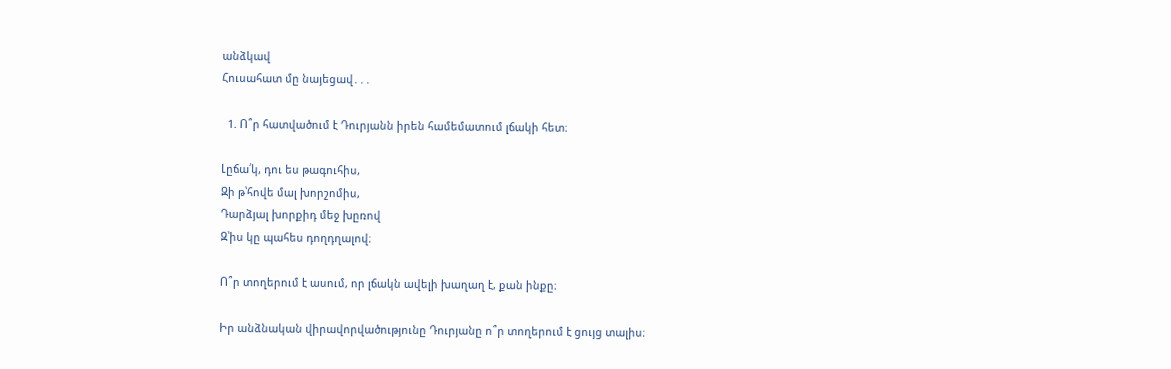անձկավ
Հուսահատ մը նայեցավ․․․

  1. Ո՞ր հատվածում է Դուրյանն իրեն համեմատում լճակի հետ։

Լըճա՛կ, դու ես թագուհիս,
Զի թ՝հովե մալ խորշոմիս,
Դարձյալ խորքիդ մեջ խըռով
Զ՝իս կը պահես դողդղալով։

Ո՞ր տողերում է ասում, որ լճակն ավելի խաղաղ է, քան ինքը։

Իր անձնական վիրավորվածությունը Դուրյանը ո՞ր տողերում է ցույց տալիս։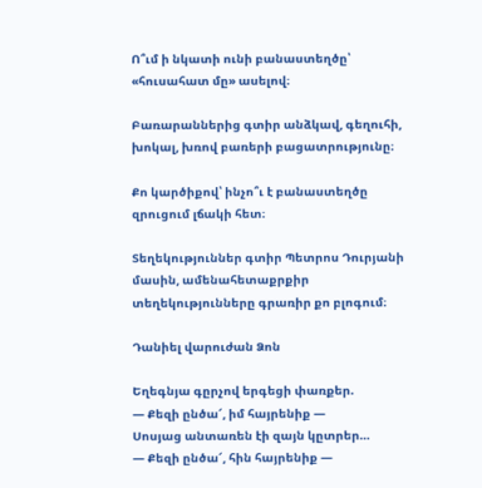Ո՞ւմ ի նկատի ունի բանաստեղծը՝ «հուսահատ մը» ասելով։

Բառարաններից գտիր անձկավ, գեղուհի, խոկալ, խռով բառերի բացատրությունը։

Քո կարծիքով՝ ինչո՞ւ է բանաստեղծը զրուցում լճակի հետ։

Տեղեկություններ գտիր Պետրոս Դուրյանի մասին, ամենահետաքրքիր տեղեկությունները գրառիր քո բլոգում։

Դանիել վարուժան Ձոն

Եղեգնյա գըրչով երգեցի փառքեր.
— Քեզի ընծա՜, իմ հայրենիք —
Սոսյաց անտառեն էի զայն կըտրեր…
— Քեզի ընծա՜, հին հայրենիք —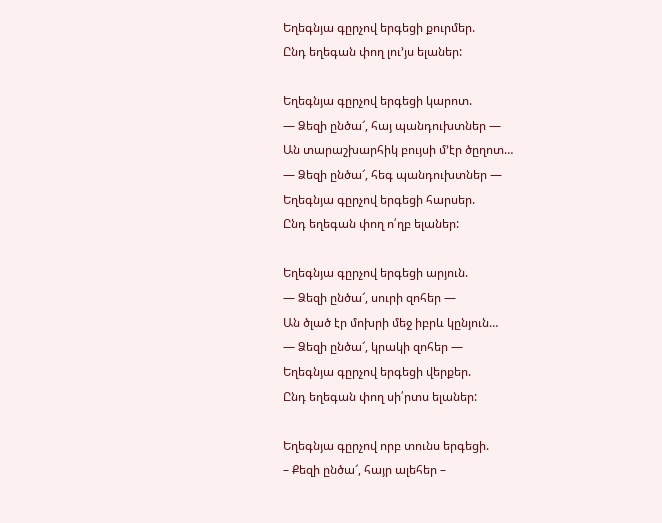Եղեգնյա գըրչով երգեցի քուրմեր.
Ընդ եղեգան փող լու’յս ելաներ:

Եղեգնյա գըրչով երգեցի կարոտ.
— Ձեզի ընծա՜, հայ պանդուխտներ —
Ան տարաշխարհիկ բույսի մ’էր ծըղոտ…
— Ձեզի ընծա՜, հեգ պանդուխտներ —
Եղեգնյա գըրչով երգեցի հարսեր.
Ընդ եղեգան փող ո՛ղբ ելաներ:

Եղեգնյա գըրչով երգեցի արյուն.
— Ձեզի ընծա՜, սուրի զոհեր —
Ան ծլած էր մոխրի մեջ իբրև կընյուն…
— Ձեզի ընծա՜, կրակի զոհեր —
Եղեգնյա գըրչով երգեցի վերքեր.
Ընդ եղեգան փող սի՛րտս ելաներ:

Եղեգնյա գըրչով որբ տունս երգեցի.
– Քեզի ընծա՜, հայր ալեհեր –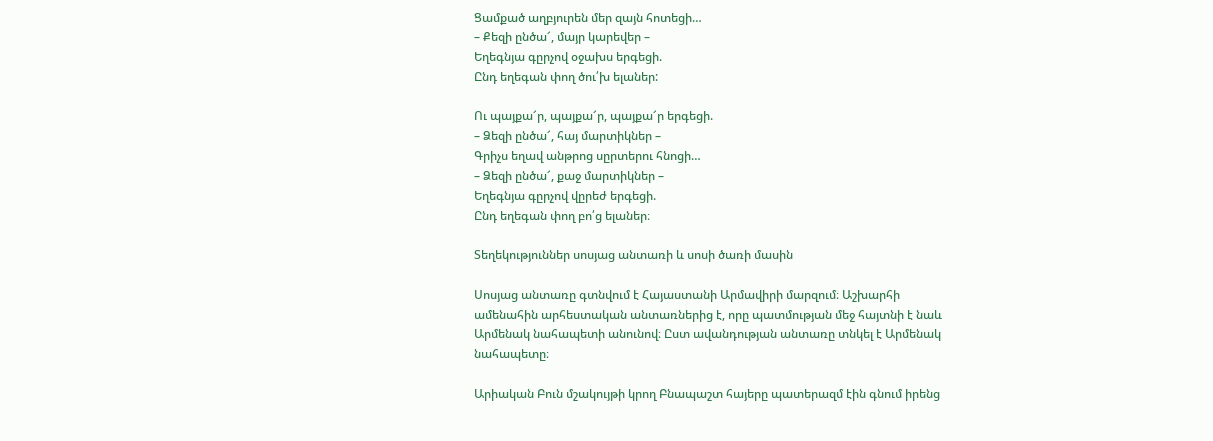Ցամքած աղբյուրեն մեր զայն հոտեցի…
– Քեզի ընծա՜, մայր կարեվեր –
Եղեգնյա գըրչով օջախս երգեցի.
Ընդ եղեգան փող ծու՛խ ելաներ:

Ու պայքա՜ր, պայքա՜ր, պայքա՜ր երգեցի.
– Ձեզի ընծա՜, հայ մարտիկներ –
Գրիչս եղավ անթրոց սըրտերու հնոցի…
– Ձեզի ընծա՜, քաջ մարտիկներ –
Եղեգնյա գըրչով վըրեժ երգեցի.
Ընդ եղեգան փող բո՛ց ելաներ։

Տեղեկություններ սոսյաց անտառի և սոսի ծառի մասին

Սոսյաց անտառը գտնվում է Հայաստանի Արմավիրի մարզում։ Աշխարհի ամենահին արհեստական անտառներից է, որը պատմության մեջ հայտնի է նաև Արմենակ նահապետի անունով։ Ըստ ավանդության անտառը տնկել է Արմենակ նահապետը։

Արիական Բուն մշակույթի կրող Բնապաշտ հայերը պատերազմ էին գնում իրենց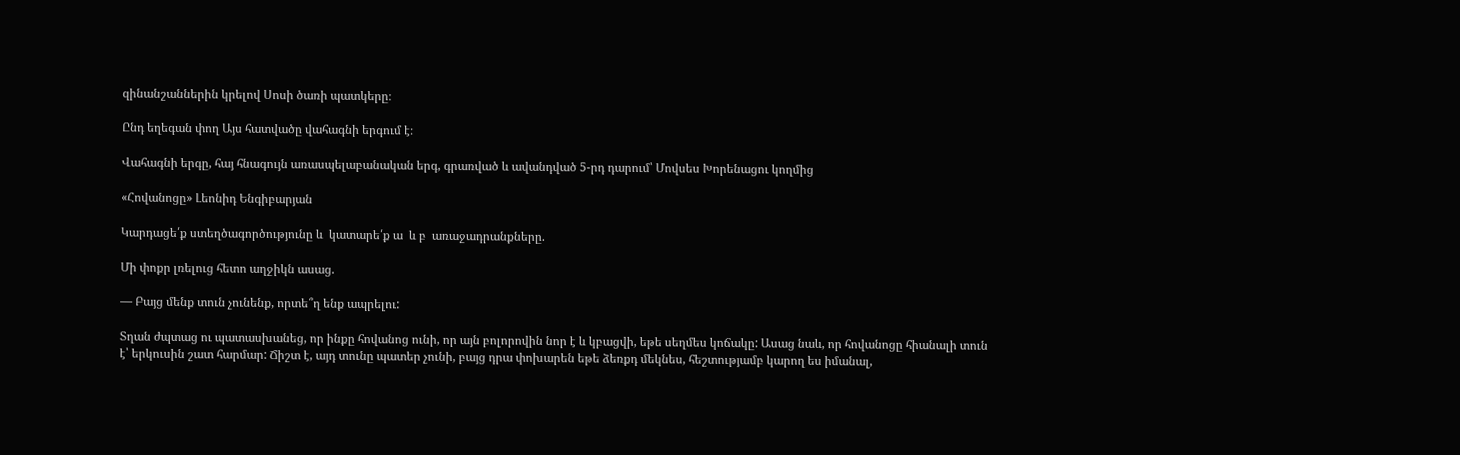զինանշաններին կրելով Սոսի ծառի պատկերը։

Ընդ եղեգան փող Այս հատվածը վահագնի երգում է։

Վահագնի երգը, հայ հնագույն առասպելաբանական երգ, գրառված և ավանդված 5-րդ դարում՝ Մովսես Խորենացու կողմից

«Հովանոցը» Լեոնիդ Ենգիբարյան

Կարդացե՛ք ստեղծագործությունը և  կատարե՛ք ա  և բ  առաջադրանքները.

Մի փոքր լռելուց հետո աղջիկն ասաց.

— Բայց մենք տուն չունենք, որտե՞ղ ենք ապրելու:

Տղան ժպտաց ու պատասխանեց, որ ինքը հովանոց ունի, որ այն բոլորովին նոր է և կբացվի, եթե սեղմես կոճակը: Ասաց նաև, որ հովանոցը հիանալի տուն է՝ երկուսին շատ հարմար: Ճիշտ է, այդ տունը պատեր չունի, բայց դրա փոխարեն եթե ձեռքդ մեկնես, հեշտությամբ կարող ես իմանալ,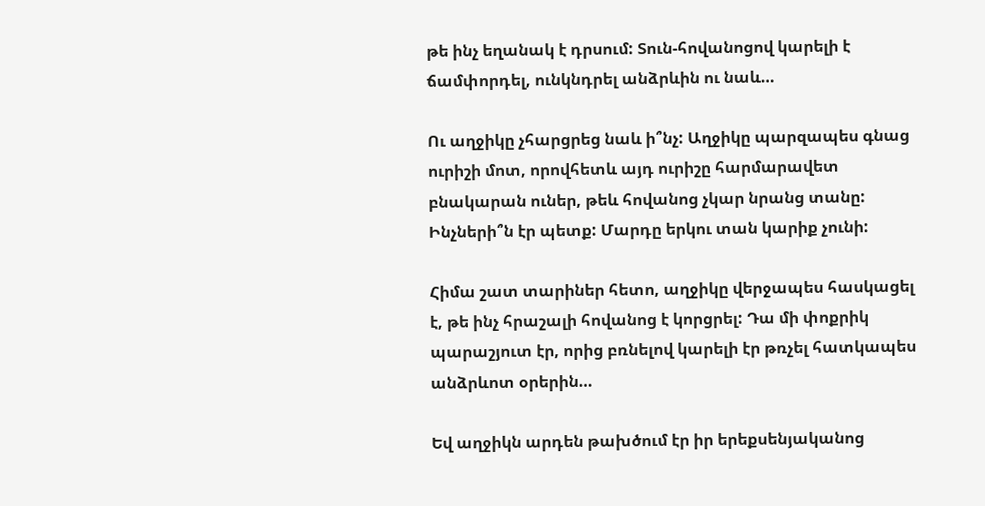թե ինչ եղանակ է դրսում: Տուն-հովանոցով կարելի է ճամփորդել, ունկնդրել անձրևին ու նաև…

Ու աղջիկը չհարցրեց նաև ի՞նչ: Աղջիկը պարզապես գնաց ուրիշի մոտ, որովհետև այդ ուրիշը հարմարավետ բնակարան ուներ, թեև հովանոց չկար նրանց տանը: Ինչների՞ն էր պետք: Մարդը երկու տան կարիք չունի:

Հիմա շատ տարիներ հետո, աղջիկը վերջապես հասկացել է, թե ինչ հրաշալի հովանոց է կորցրել: Դա մի փոքրիկ պարաշյուտ էր, որից բռնելով կարելի էր թռչել հատկապես անձրևոտ օրերին…

Եվ աղջիկն արդեն թախծում էր իր երեքսենյականոց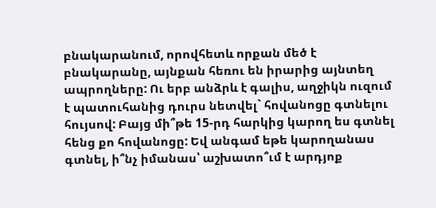բնակարանում, որովհետև որքան մեծ է բնակարանը, այնքան հեռու են իրարից այնտեղ ապրողները: Ու երբ անձրև է գալիս, աղջիկն ուզում է պատուհանից դուրս նետվել` հովանոցը գտնելու հույսով: Բայց մի՞թե 15-րդ հարկից կարող ես գտնել հենց քո հովանոցը: Եվ անգամ եթե կարողանաս գտնել, ի՞նչ իմանաս՝ աշխատո՞ւմ է արդյոք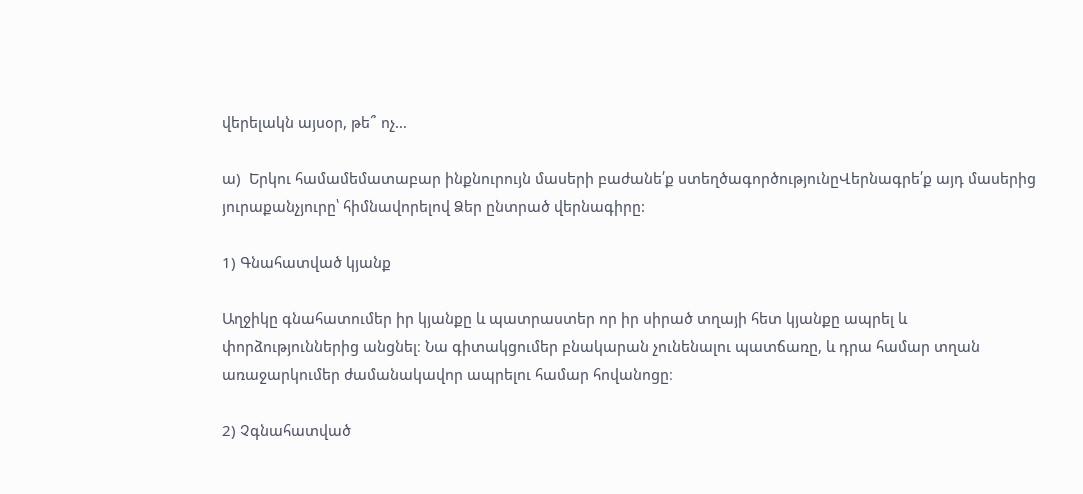վերելակն այսօր, թե՞ ոչ…

ա)  Երկու համամեմատաբար ինքնուրույն մասերի բաժանե՛ք ստեղծագործությունըՎերնագրե՛ք այդ մասերից յուրաքանչյուրը՝ հիմնավորելով Ձեր ընտրած վերնագիրը:

1) Գնահատված կյանք

Աղջիկը գնահատումեր իր կյանքը և պատրաստեր որ իր սիրած տղայի հետ կյանքը ապրել և փորձություններից անցնել։ Նա գիտակցումեր բնակարան չունենալու պատճառը, և դրա համար տղան առաջարկումեր ժամանակավոր ապրելու համար հովանոցը։

2) Չգնահատված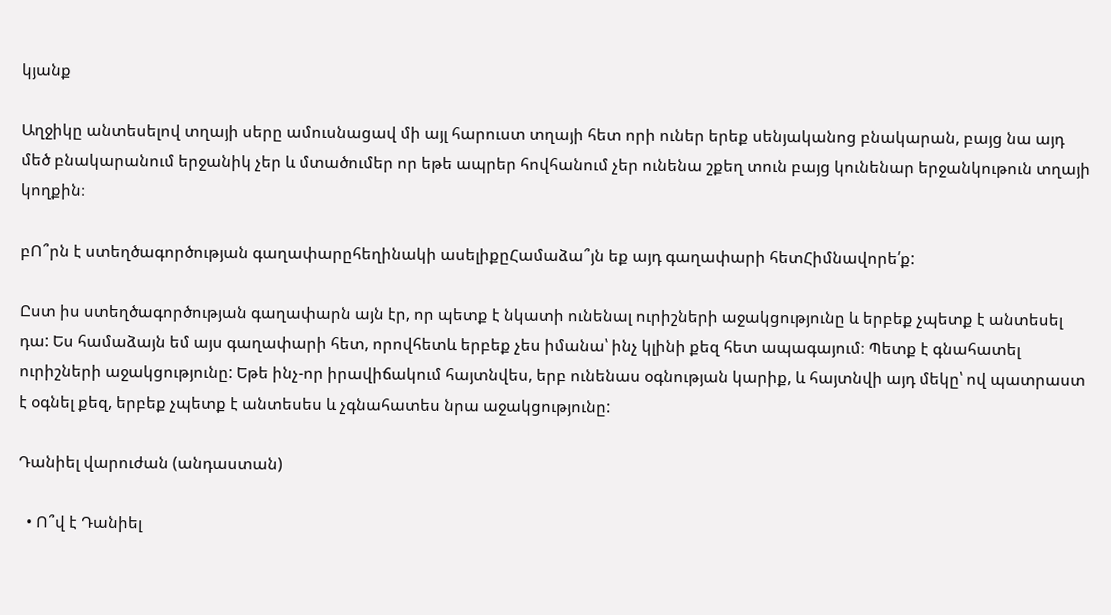կյանք

Աղջիկը անտեսելով տղայի սերը ամուսնացավ մի այլ հարուստ տղայի հետ որի ուներ երեք սենյականոց բնակարան, բայց նա այդ մեծ բնակարանում երջանիկ չեր և մտածումեր որ եթե ապրեր հովհանում չեր ունենա շքեղ տուն բայց կունենար երջանկութուն տղայի կողքին։

բՈ՞րն է ստեղծագործության գաղափարըհեղինակի ասելիքըՀամաձա՞յն եք այդ գաղափարի հետՀիմնավորե՛ք:

Ըստ իս ստեղծագործության գաղափարն այն էր, որ պետք է նկատի ունենալ ուրիշների աջակցությունը և երբեք չպետք է անտեսել դա: Ես համաձայն եմ այս գաղափարի հետ, որովհետև երբեք չես իմանա՝ ինչ կլինի քեզ հետ ապագայում։ Պետք է գնահատել ուրիշների աջակցությունը: Եթե ինչ-որ իրավիճակում հայտնվես, երբ ունենաս օգնության կարիք, և հայտնվի այդ մեկը՝ ով պատրաստ է օգնել քեզ, երբեք չպետք է անտեսես և չգնահատես նրա աջակցությունը:

Դանիել վարուժան (անդաստան)

  • Ո՞վ է Դանիել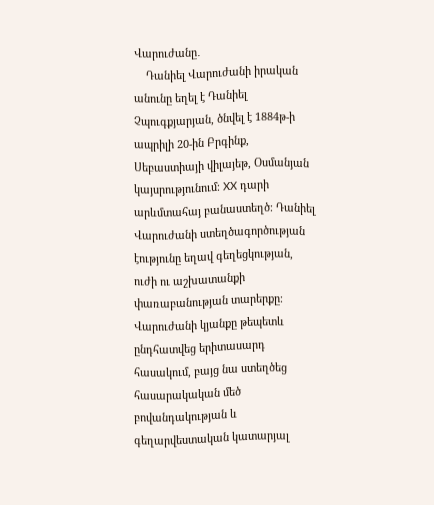Վարուժանը․
    Դանիել Վարուժանի իրական անունը եղել է Դանիել Չպուգքյարյան, ծնվել է 1884թ-ի ապրիլի 20-ին Բրգինք, Սեբաստիայի վիլայեթ, Օսմանյան կայսրությունում։ XX դարի արևմտահայ բանաստեղծ։ Դանիել Վարուժանի ստեղծագործության էությունը եղավ գեղեցկության, ուժի ու աշխատանքի փառաբանության տարերքը։ Վարուժանի կյանքը թեպետև ընդհատվեց երիտասարդ հասակում, բայց նա ստեղծեց հասարակական մեծ բովանդակության և գեղարվեստական կատարյալ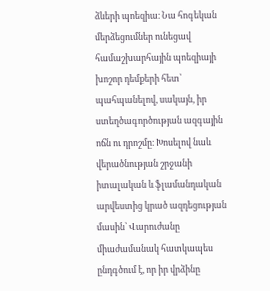ձևերի պոեզիա։ Նա հոգեկան մերձեցումներ ունեցավ համաշխարհային պոեզիայի խոշոր դեմքերի հետ՝ պահպանելով, սակայն, իր ստեղծագործության ազգային ոճն ու դրոշմը։ Խոսելով նաև վերածնության շրջանի իտալական և ֆլամանդական արվեստից կրած ազդեցության մասին՝ Վարուժանը միաժամանակ հատկապես ընդգծում է, որ իր վրձինը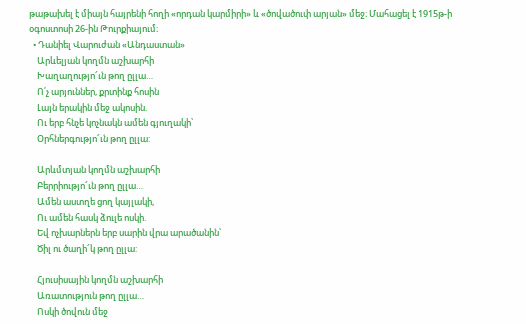թաթախել է միայն հայրենի հողի «որդան կարմիրի» և «ծովածուփ արյան» մեջ։ Մահացել է 1915թ-ի օգոստոսի 26-ին Թուրքիայում։
  • Դանիել Վարուժան «Անդաստան»
    Արևելյան կողմն աշխարհի
    Խաղաղությո՜ւն թող ըլլա…
    Ո՛չ արյուններ, քրտինք հոսին
    Լայն երակին մեջ ակոսին.
    Ու երբ հնչե կոչնակն ամեն գյուղակի՝
    Օրհներգությո՜ւն թող ըլլա:

    Արևմտյան կողմն աշխարհի
    Բերրիությո՜ւն թող ըլլա…
    Ամեն աստղե ցող կայլակի,
    Ու ամեն հասկ ձուլե ոսկի.
    Եվ ոչխարներն երբ սարին վրա արածանին՝
    Ծիլ ու ծաղի՜կ թող ըլլա:

    Հյուսիսային կողմն աշխարհի
    Առատություն թող ըլլա…
    Ոսկի ծովուն մեջ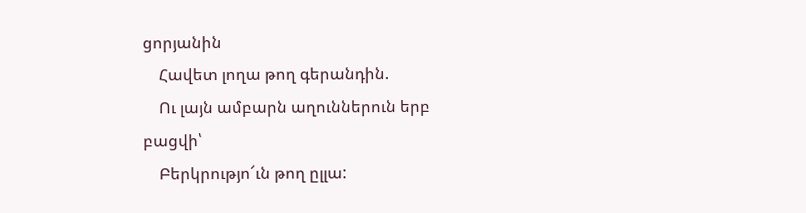ցորյանին
    Հավետ լողա թող գերանդին.
    Ու լայն ամբարն աղուններուն երբ բացվի՝
    Բերկրությո՜ւն թող ըլլա: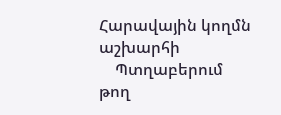Հարավային կողմն աշխարհի
    Պտղաբերում թող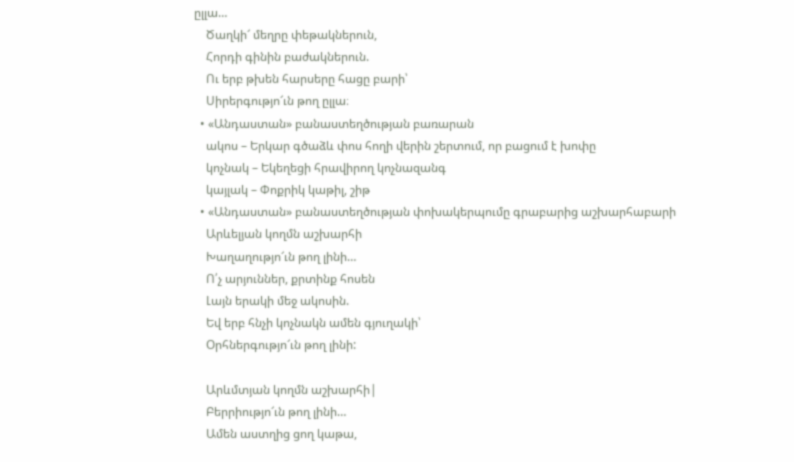ըլլա…
    Ծաղկի՜ մեղրը փեթակներուն,
    Հորդի գինին բաժակներուն.
    Ու երբ թխեն հարսերը հացը բարի՝
    Սիրերգությո՜ւն թող ըլլա։
  • «Անդաստան» բանաստեղծության բառարան
    ակոս – Երկար գծաձև փոս հողի վերին շերտում, որ բացում է խոփը
    կոչնակ – Եկեղեցի հրավիրող կոչնազանգ
    կայլակ – Փոքրիկ կաթիլ, շիթ
  • «Անդաստան» բանաստեղծության փոխակերպումը գրաբարից աշխարհաբարի
    Արևելյան կողմն աշխարհի
    Խաղաղությո՜ւն թող լինի…
    Ո՛չ արյուններ, քրտինք հոսեն
    Լայն երակի մեջ ակոսին.
    Եվ երբ հնչի կոչնակն ամեն գյուղակի՝
    Օրհներգությո՜ւն թող լինի:

    Արևմտյան կողմն աշխարհի|
    Բերրիությո՜ւն թող լինի…
    Ամեն աստղից ցող կաթա,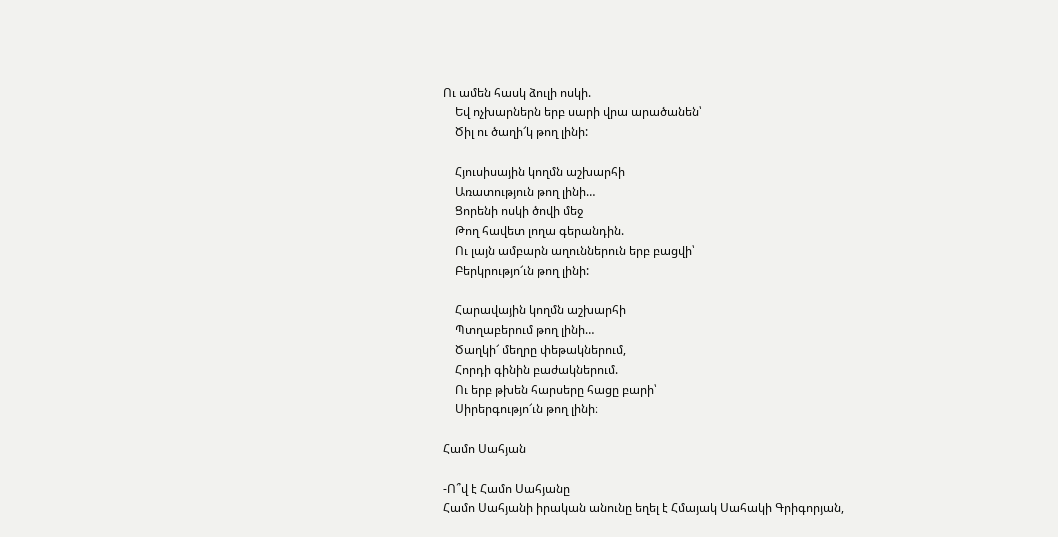Ու ամեն հասկ ձուլի ոսկի.
    Եվ ոչխարներն երբ սարի վրա արածանեն՝
    Ծիլ ու ծաղի՜կ թող լինի:

    Հյուսիսային կողմն աշխարհի
    Առատություն թող լինի…
    Ցորենի ոսկի ծովի մեջ
    Թող հավետ լողա գերանդին.
    Ու լայն ամբարն աղուններուն երբ բացվի՝
    Բերկրությո՜ւն թող լինի:

    Հարավային կողմն աշխարհի
    Պտղաբերում թող լինի…
    Ծաղկի՜ մեղրը փեթակներում,
    Հորդի գինին բաժակներում.
    Ու երբ թխեն հարսերը հացը բարի՝
    Սիրերգությո՜ւն թող լինի։

Համո Սահյան

-Ո՞վ է Համո Սահյանը
Համո Սահյանի իրական անունը եղել է Հմայակ Սահակի Գրիգորյան,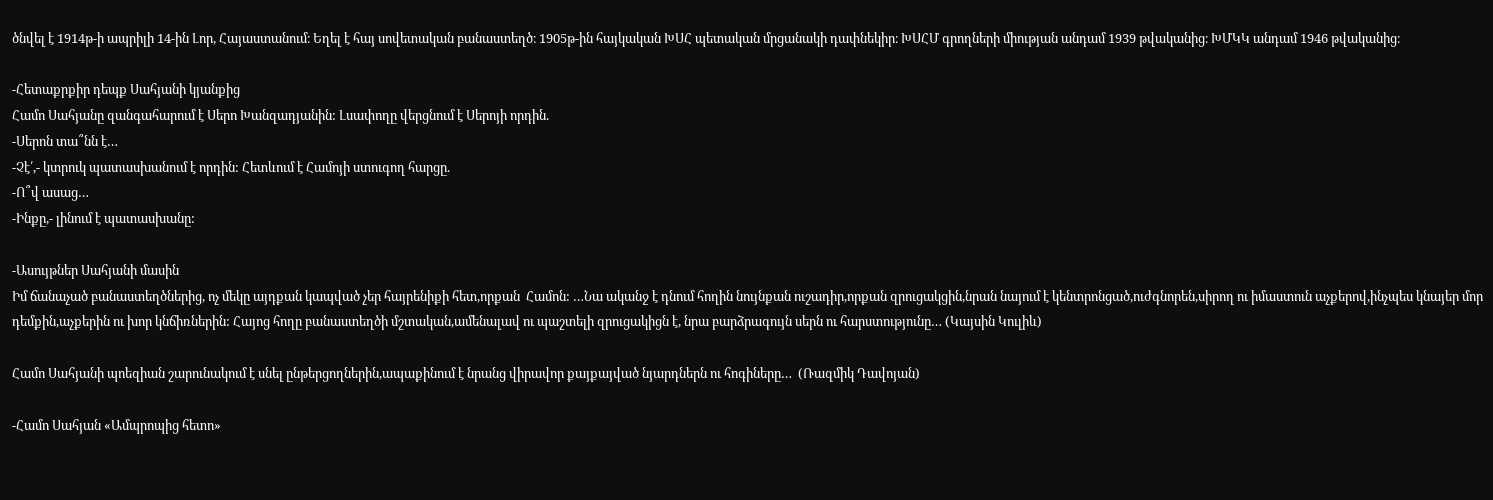ծնվել է 1914թ-ի ապրիլի 14-ին Լոր, Հայաստանում։ Եղել է հայ սովետական բանաստեղծ։ 1905թ-ին հայկական ԽՍՀ պետական մրցանակի դափնեկիր։ ԽՍՀՄ գրողների միության անդամ 1939 թվականից։ ԽՄԿԿ անդամ 1946 թվականից։

-Հետաքրքիր դեպք Սահյանի կյանքից
Համո Սահյանը զանգահարում է Սերո Խանզադյանին: Լսափողը վերցնում է Սերոյի որդին.
-Սերոն տա՞նն է…
-Չէ՛,- կտրուկ պատասխանում է որդին: Հետևում է Համոյի ստուգող հարցը.
-Ո՞վ ասաց…
-Ինքը,- լինում է պատասխանը:

-Ասույթներ Սահյանի մասին
Իմ ճանաչած բանաստեղծներից, ոչ մեկը այդքան կապված չեր հայրենիքի հետ,որքան  Համոն: …Նա ականջ է դնում հողին նույնքան ուշադիր,որքան զրուցակցին,նրան նայում է կենտրոնցած,ուժգնորեն,սիրող ու իմաստուն աչքերով,ինչպես կնայեր մոր դեմքին,աչքերին ու խոր կնճիռներին: Հայոց հողը բանաստեղծի մշտական,ամենալավ ու պաշտելի զրուցակիցն է, նրա բարձրագույն սերն ու հարստությունը… (Կայսին Կուլիև)

Համո Սահյանի պոեզիան շարունակում է սնել ընթերցողներին,ապաքինում է նրանց վիրավոր քայքայված նյարդներն ու հոգիները…  (Ռազմիկ Դավոյան)

-Համո Սահյան «Ամպրոպից հետո»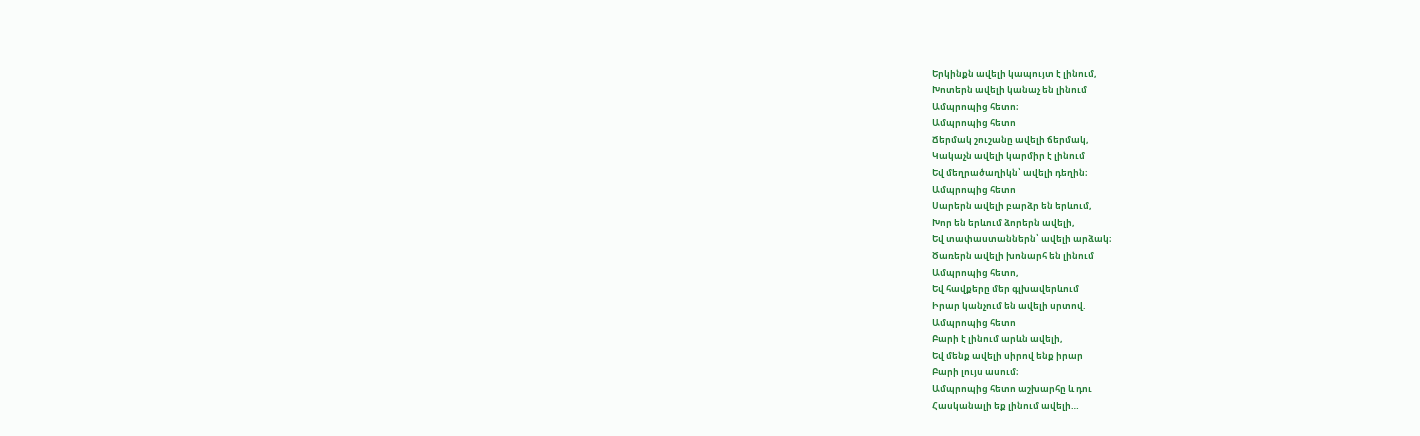Երկինքն ավելի կապույտ է լինում,
Խոտերն ավելի կանաչ են լինում
Ամպրոպից հետո։
Ամպրոպից հետո
Ճերմակ շուշանը ավելի ճերմակ,
Կակաչն ավելի կարմիր է լինում
Եվ մեղրածաղիկն՝ ավելի դեղին։
Ամպրոպից հետո
Սարերն ավելի բարձր են երևում,
Խոր են երևում ձորերն ավելի,
Եվ տափաստաններն՝ ավելի արձակ։
Ծառերն ավելի խոնարհ են լինում
Ամպրոպից հետո,
Եվ հավքերը մեր գլխավերևում
Իրար կանչում են ավելի սրտով.
Ամպրոպից հետո
Բարի է լինում արևն ավելի,
Եվ մենք ավելի սիրով ենք իրար
Բարի լույս ասում։
Ամպրոպից հետո աշխարհը և դու
Հասկանալի եք լինում ավելի…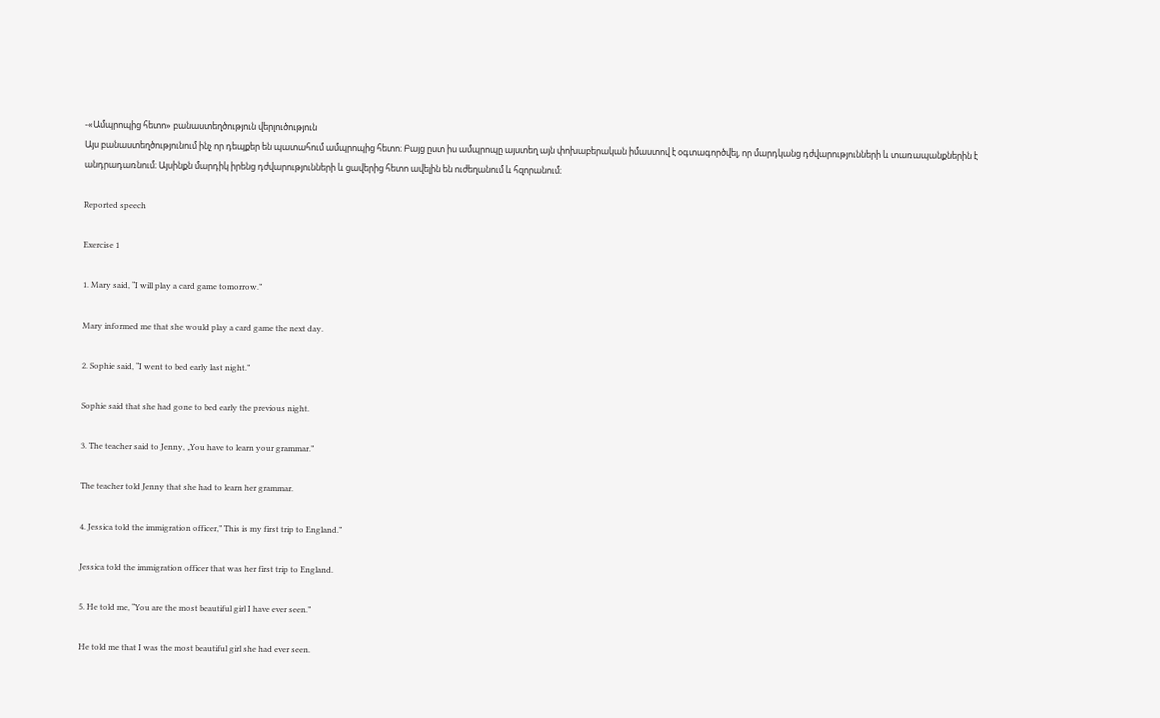-«Ամպրոպից հետո» բանաստեղծություն վերլուծություն
Այս բանաստեղծությունում ինչ որ դեպքեր են պատահում ամպրոպից հետո։ Բայց ըստ իս ամպրոպը այստեղ այն փոխաբերական իմաստով է օգտագործվել, որ մարդկանց դժվարությունների և տառապանքներին է անդրադառնում։ Այսինքն մարդիկ իրենց դժվարությունների և ցավերից հետո ավելին են ուժեղանում և հզորանում։

Reported speech

Exercise 1

1. Mary said, “I will play a card game tomorrow.”

Mary informed me that she would play a card game the next day.

2. Sophie said, “I went to bed early last night.”

Sophie said that she had gone to bed early the previous night.

3. The teacher said to Jenny, „You have to learn your grammar.”

The teacher told Jenny that she had to learn her grammar.

4. Jessica told the immigration officer,” This is my first trip to England.”

Jessica told the immigration officer that was her first trip to England.

5. He told me, “You are the most beautiful girl I have ever seen.”

He told me that I was the most beautiful girl she had ever seen.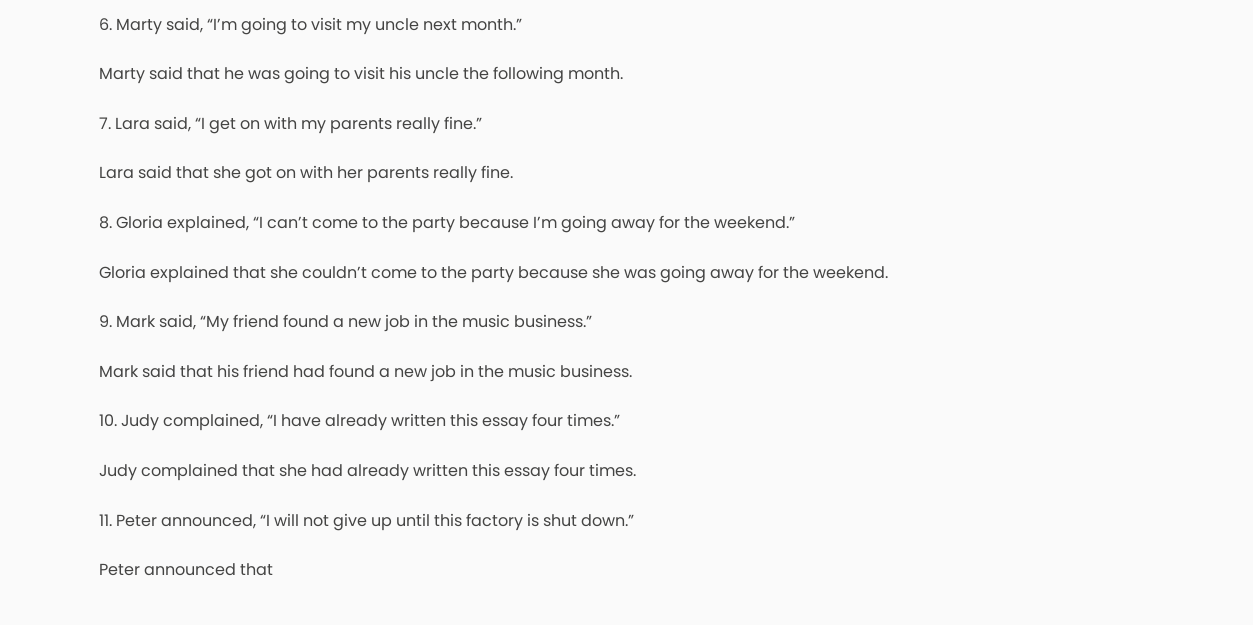6. Marty said, “I’m going to visit my uncle next month.”

Marty said that he was going to visit his uncle the following month.

7. Lara said, “I get on with my parents really fine.”

Lara said that she got on with her parents really fine.

8. Gloria explained, “I can’t come to the party because I’m going away for the weekend.”

Gloria explained that she couldn’t come to the party because she was going away for the weekend.

9. Mark said, “My friend found a new job in the music business.”

Mark said that his friend had found a new job in the music business.

10. Judy complained, “I have already written this essay four times.”

Judy complained that she had already written this essay four times.

11. Peter announced, “I will not give up until this factory is shut down.”

Peter announced that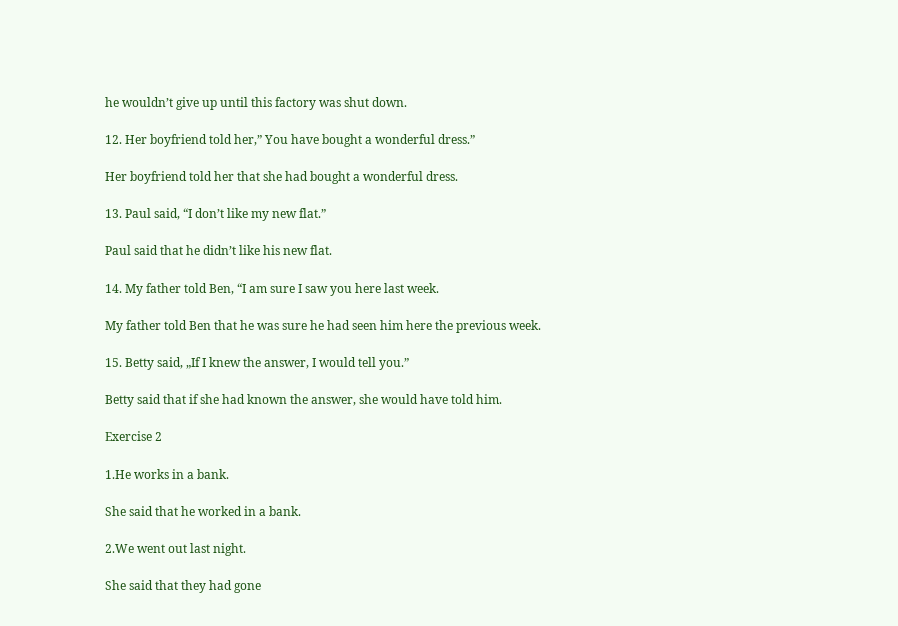he wouldn’t give up until this factory was shut down.

12. Her boyfriend told her,” You have bought a wonderful dress.”

Her boyfriend told her that she had bought a wonderful dress.

13. Paul said, “I don’t like my new flat.”

Paul said that he didn’t like his new flat.

14. My father told Ben, “I am sure I saw you here last week.

My father told Ben that he was sure he had seen him here the previous week.

15. Betty said, „If I knew the answer, I would tell you.”

Betty said that if she had known the answer, she would have told him.

Exercise 2

1.He works in a bank.

She said that he worked in a bank.

2.We went out last night.

She said that they had gone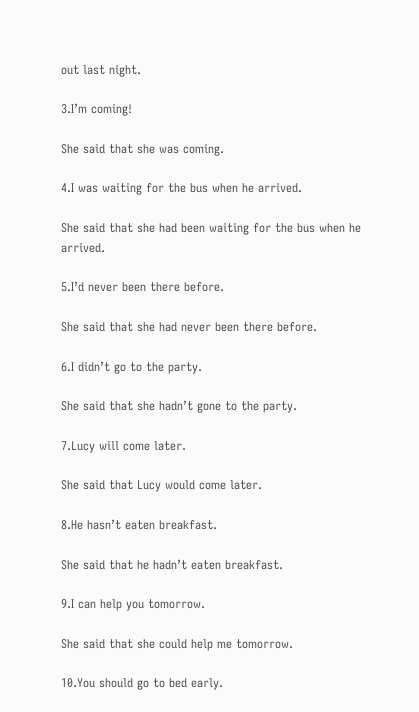out last night.

3.I’m coming!

She said that she was coming.

4.I was waiting for the bus when he arrived.

She said that she had been waiting for the bus when he arrived.

5.I’d never been there before.

She said that she had never been there before.

6.I didn’t go to the party.

She said that she hadn’t gone to the party.

7.Lucy will come later.

She said that Lucy would come later.

8.He hasn’t eaten breakfast.

She said that he hadn’t eaten breakfast.

9.I can help you tomorrow.

She said that she could help me tomorrow.

10.You should go to bed early.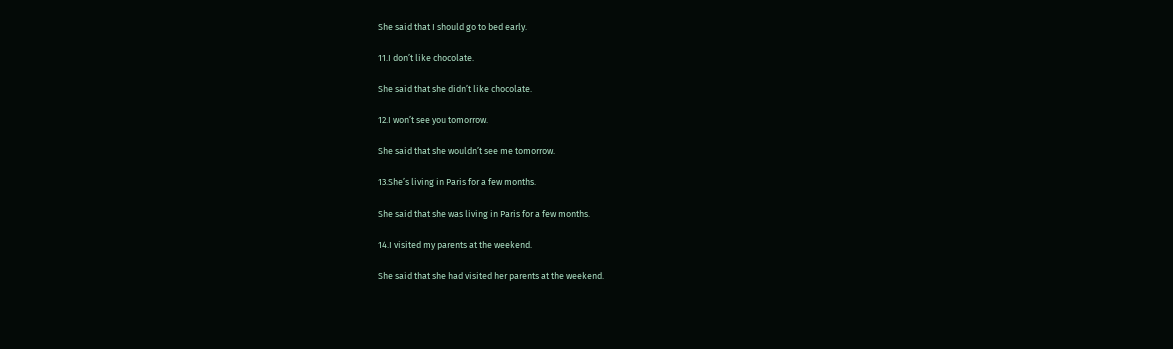She said that I should go to bed early.

11.I don’t like chocolate.

She said that she didn’t like chocolate.

12.I won’t see you tomorrow.

She said that she wouldn’t see me tomorrow.

13.She’s living in Paris for a few months.

She said that she was living in Paris for a few months.

14.I visited my parents at the weekend.

She said that she had visited her parents at the weekend.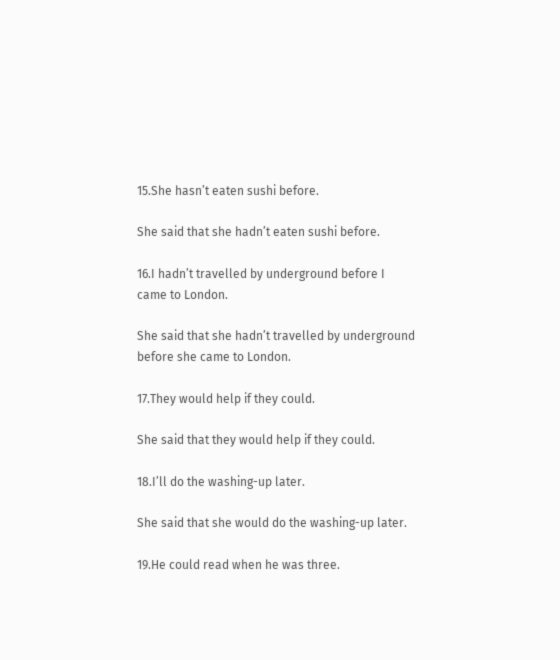15.She hasn’t eaten sushi before.

She said that she hadn’t eaten sushi before.

16.I hadn’t travelled by underground before I came to London.

She said that she hadn’t travelled by underground before she came to London.

17.They would help if they could.

She said that they would help if they could.

18.I’ll do the washing-up later.

She said that she would do the washing-up later.

19.He could read when he was three.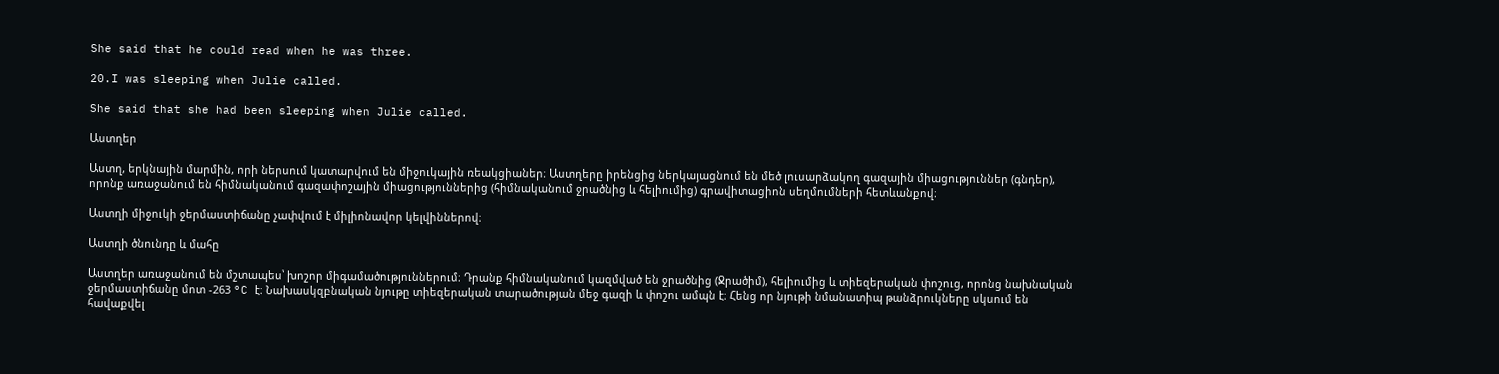She said that he could read when he was three.

20.I was sleeping when Julie called.

She said that she had been sleeping when Julie called.

Աստղեր

Աստղ, երկնային մարմին, որի ներսում կատարվում են միջուկային ռեակցիաներ։ Աստղերը իրենցից ներկայացնում են մեծ լուսարձակող գազային միացություններ (գնդեր), որոնք առաջանում են հիմնականում գազափոշային միացություններից (հիմնականում ջրածնից և հելիումից) գրավիտացիոն սեղմումների հետևանքով։

Աստղի միջուկի ջերմաստիճանը չափվում է միլիոնավոր կելվիններով։

Աստղի ծնունդը և մահը

Աստղեր առաջանում են մշտապես՝ խոշոր միգամածություններում։ Դրանք հիմնականում կազմված են ջրածնից (Ջրածիմ), հելիումից և տիեզերական փոշուց, որոնց նախնական ջերմաստիճանը մոտ -263 °C է։ Նախասկզբնական նյութը տիեզերական տարածության մեջ գազի և փոշու ամպն է։ Հենց որ նյութի նմանատիպ թանձրուկները սկսում են հավաքվել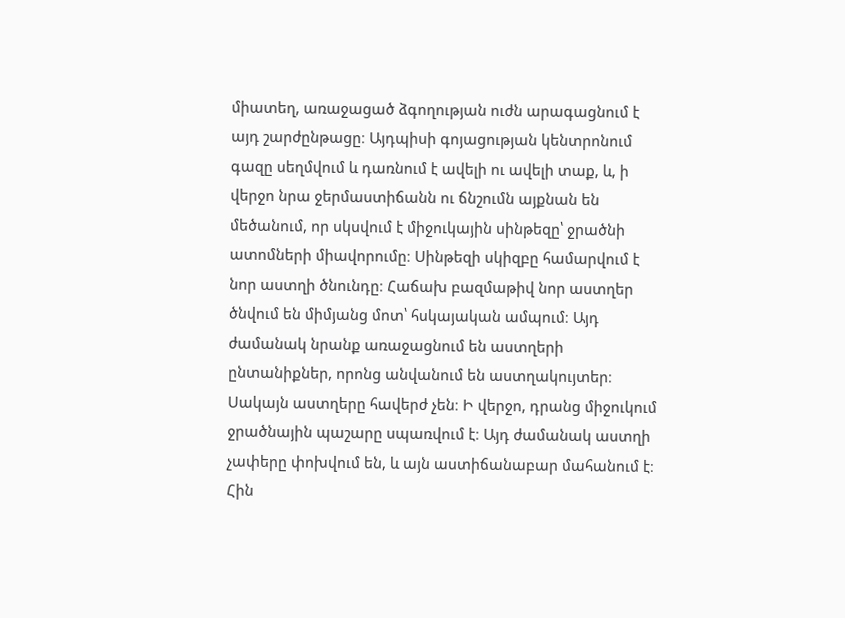միատեղ, առաջացած ձգողության ուժն արագացնում է այդ շարժընթացը։ Այդպիսի գոյացության կենտրոնում գազը սեղմվում և դառնում է ավելի ու ավելի տաք, և, ի վերջո նրա ջերմաստիճանն ու ճնշումն այքնան են մեծանում, որ սկսվում է միջուկային սինթեզը՝ ջրածնի ատոմների միավորումը։ Սինթեզի սկիզբը համարվում է նոր աստղի ծնունդը։ Հաճախ բազմաթիվ նոր աստղեր ծնվում են միմյանց մոտ՝ հսկայական ամպում։ Այդ ժամանակ նրանք առաջացնում են աստղերի ընտանիքներ, որոնց անվանում են աստղակույտեր։ Սակայն աստղերը հավերժ չեն։ Ի վերջո, դրանց միջուկում ջրածնային պաշարը սպառվում է։ Այդ ժամանակ աստղի չափերը փոխվում են, և այն աստիճանաբար մահանում է։ Հին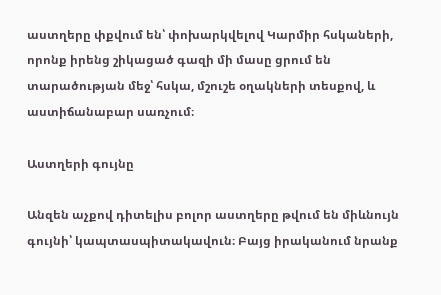աստղերը փքվում են՝ փոխարկվելով Կարմիր հսկաների, որոնք իրենց շիկացած գազի մի մասը ցրում են տարածության մեջ՝ հսկա, մշուշե օղակների տեսքով, և աստիճանաբար սառչում։

Աստղերի գույնը

Անզեն աչքով դիտելիս բոլոր աստղերը թվում են միևնույն գույնի՝ կապտասպիտակավուն։ Բայց իրականում նրանք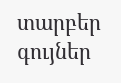տարբեր գույներ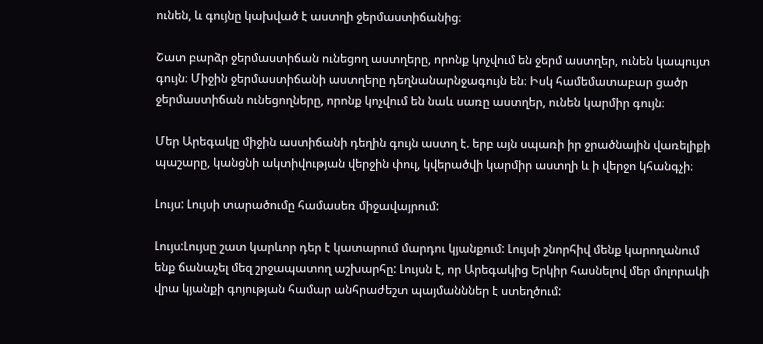ունեն, և գույնը կախված է աստղի ջերմաստիճանից։

Շատ բարձր ջերմաստիճան ունեցող աստղերը, որոնք կոչվում են ջերմ աստղեր, ունեն կապույտ գույն։ Միջին ջերմաստիճանի աստղերը դեղնանարնջագույն են։ Իսկ համեմատաբար ցածր ջերմաստիճան ունեցողները, որոնք կոչվում են նաև սառը աստղեր, ունեն կարմիր գույն։

Մեր Արեգակը միջին աստիճանի դեղին գույն աստղ է. երբ այն սպառի իր ջրածնային վառելիքի պաշարը, կանցնի ակտիվության վերջին փուլ, կվերածվի կարմիր աստղի և ի վերջո կհանգչի։

Լույս: Լույսի տարածումը համասեռ միջավայրում:

Լույս:Լույսը շատ կարևոր դեր է կատարում մարդու կյանքում: Լույսի շնորհիվ մենք կարողանում ենք ճանաչել մեզ շրջապատող աշխարհը: Լույսն է, որ Արեգակից Երկիր հասնելով մեր մոլորակի վրա կյանքի գոյության համար անհրաժեշտ պայմանններ է ստեղծում: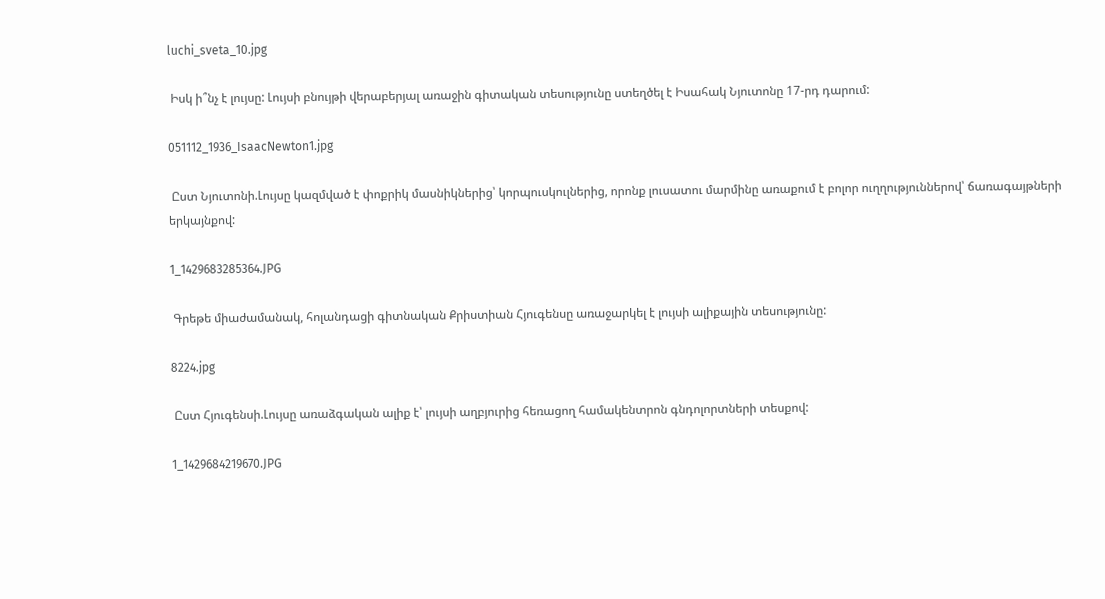luchi_sveta_10.jpg

 Իսկ ի՞նչ է լույսը: Լույսի բնույթի վերաբերյալ առաջին գիտական տեսությունը ստեղծել է Իսահակ Նյուտոնը 17-րդ դարում:

051112_1936_IsaacNewton1.jpg

 Ըստ Նյուտոնի.Լույսը կազմված է փոքրիկ մասնիկներից՝ կորպուսկուլներից, որոնք լուսատու մարմինը առաքում է բոլոր ուղղություններով՝ ճառագայթների երկայնքով:

1_1429683285364.JPG

 Գրեթե միաժամանակ, հոլանդացի գիտնական Քրիստիան Հյուգենսը առաջարկել է լույսի ալիքային տեսությունը:

8224.jpg

 Ըստ Հյուգենսի.Լույսը առաձգական ալիք է՝ լույսի աղբյուրից հեռացող համակենտրոն գնդոլորտների տեսքով:

1_1429684219670.JPG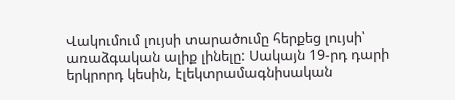Վակումում լույսի տարածումը հերքեց լույսի՝ առաձգական ալիք լինելը: Սակայն 19-րդ դարի երկրորդ կեսին, էլեկտրամագնիսական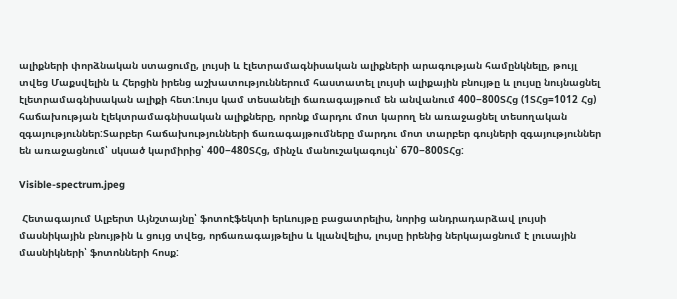ալիքների փորձնական ստացումը, լույսի և էլետրամագնիսական ալիքների արագության համընկնելը, թույլ տվեց Մաքսվելին և Հերցին իրենց աշխատություններում հաստատել լույսի ալիքային բնույթը և լույսը նույնացնել էլետրամագնիսական ալիքի հետ:Լույս կամ տեսանելի ճառագայթում են անվանում 400−800ՏՀց (1ՏՀց=1012 Հց) հաճախության էլեկտրամագնիսական ալիքները, որոնք մարդու մոտ կարող են առաջացնել տեսողական զգայություններ:Տարբեր հաճախությունների ճառագայթումները մարդու մոտ տարբեր գույների զգայություններ են առաջացնում՝ սկսած կարմիրից՝ 400−480ՏՀց, մինչև մանուշակագույն՝ 670−800ՏՀց:

Visible-spectrum.jpeg

 Հետագայում Ալբերտ Այնշտայնը՝ ֆոտոէֆեկտի երևույթը բացատրելիս, նորից անդրադարձավ լույսի մասնիկային բնույթին և ցույց տվեց, որճառագայթելիս և կլանվելիս, լույսը իրենից ներկայացնում է լուսային մասնիկների՝ ֆոտոնների հոսք: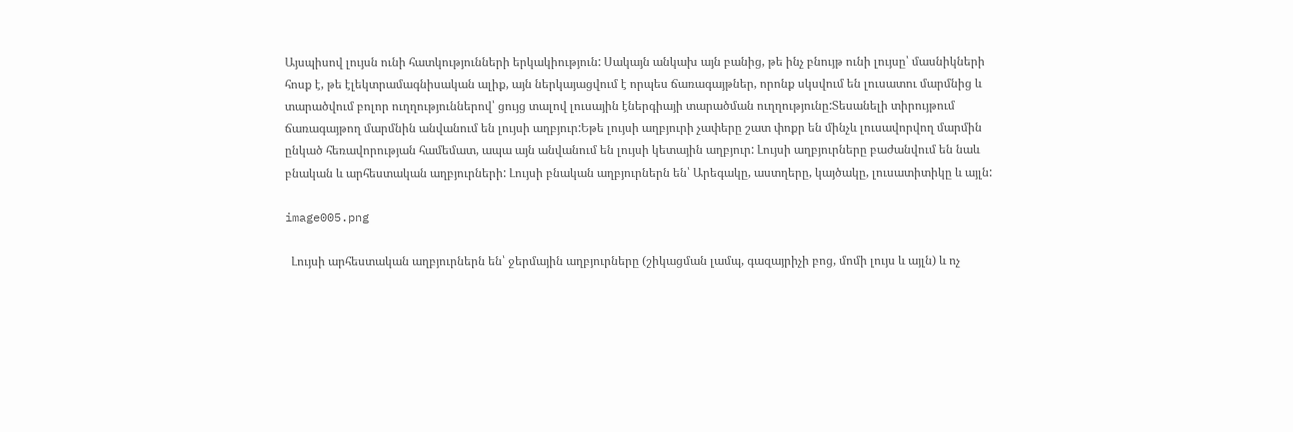Այսպիսով լույսն ունի հատկությունների երկակիություն: Սակայն անկախ այն բանից, թե ինչ բնույթ ունի լույսը՝ մասնիկների հոսք է, թե էլեկտրամագնիսական ալիք, այն ներկայացվում է որպես ճառագայթներ, որոնք սկսվում են լուսատու մարմնից և տարածվում բոլոր ուղղություններով՝ ցույց տալով լուսային էներգիայի տարածման ուղղությունը:Տեսանելի տիրույթում ճառագայթող մարմնին անվանում են լույսի աղբյուր:Եթե լույսի աղբյուրի չափերը շատ փոքր են մինչև լուսավորվող մարմին ընկած հեռավորության համեմատ, ապա այն անվանում են լույսի կետային աղբյուր: Լույսի աղբյուրները բաժանվում են նաև բնական և արհեստական աղբյուրների: Լույսի բնական աղբյուրներն են՝ Արեգակը, աստղերը, կայծակը, լուսատիտիկը և այլն:

image005.png

  Լույսի արհեստական աղբյուրներն են՝ ջերմային աղբյուրները (շիկացման լամպ, գազայրիչի բոց, մոմի լույս և այլն) և ոչ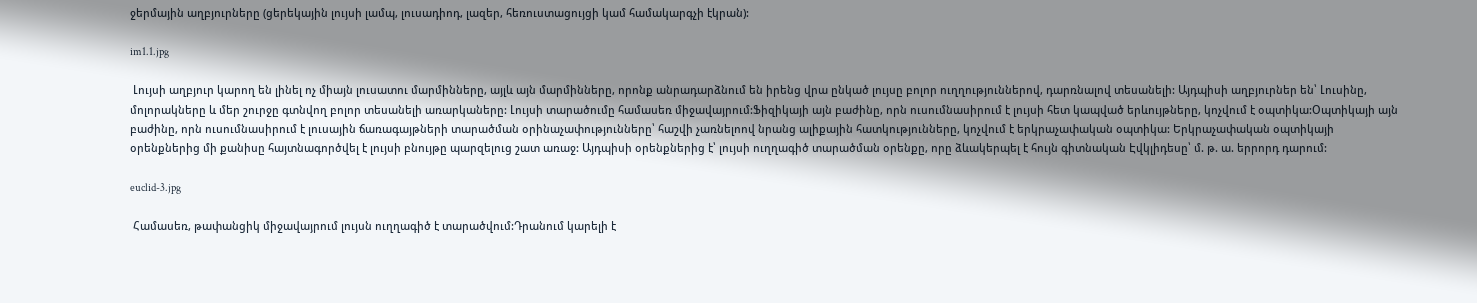ջերմային աղբյուրները (ցերեկային լույսի լամպ, լուսադիոդ, լազեր, հեռուստացույցի կամ համակարգչի էկրան):

im1.1.jpg

 Լույսի աղբյուր կարող են լինել ոչ միայն լուսատու մարմինները, այլև այն մարմինները, որոնք անրադարձնում են իրենց վրա ընկած լույսը բոլոր ուղղություններով, դարռնալով տեսանելի: Այդպիսի աղբյուրներ են՝ Լուսինը, մոլորակները և մեր շուրջը գտնվող բոլոր տեսանելի առարկաները: Լույսի տարածումը համասեռ միջավայրում:Ֆիզիկայի այն բաժինը, որն ուսումնասիրում է լույսի հետ կապված երևույթները, կոչվում է օպտիկա:Օպտիկայի այն բաժինը, որն ուսումնասիրում է լուսային ճառագայթների տարածման օրինաչափությունները՝ հաշվի չառնելոով նրանց ալիքային հատկությունները, կոչվում է երկրաչափական օպտիկա: Երկրաչափական օպտիկայի օրենքներից մի քանիսը հայտնագործվել է լույսի բնույթը պարզելուց շատ առաջ: Այդպիսի օրենքներից է՝ լույսի ուղղագիծ տարածման օրենքը, որը ձևակերպել է հույն գիտնական Էվկլիդեսը՝ մ. թ. ա. երրորդ դարում:

euclid-3.jpg

 Համասեռ, թափանցիկ միջավայրում լույսն ուղղագիծ է տարածվում:Դրանում կարելի է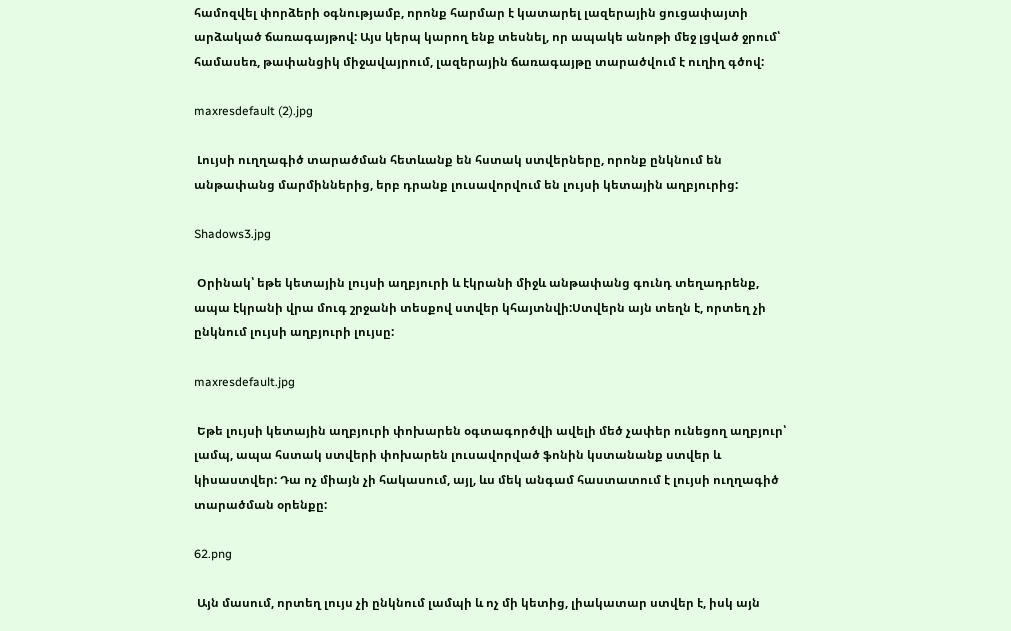համոզվել փորձերի օգնությամբ, որոնք հարմար է կատարել լազերային ցուցափայտի արձակած ճառագայթով: Այս կերպ կարող ենք տեսնել, որ ապակե անոթի մեջ լցված ջրում՝ համասեռ, թափանցիկ միջավայրում, լազերային ճառագայթը տարածվում է ուղիղ գծով:

maxresdefault (2).jpg

 Լույսի ուղղագիծ տարածման հետևանք են հստակ ստվերները, որոնք ընկնում են անթափանց մարմիններից, երբ դրանք լուսավորվում են լույսի կետային աղբյուրից:

Shadows3.jpg

 Օրինակ՝ եթե կետային լույսի աղբյուրի և էկրանի միջև անթափանց գունդ տեղադրենք, ապա էկրանի վրա մուգ շրջանի տեսքով ստվեր կհայտնվի:Ստվերն այն տեղն է, որտեղ չի ընկնում լույսի աղբյուրի լույսը:

maxresdefault.jpg

 Եթե լույսի կետային աղբյուրի փոխարեն օգտագործվի ավելի մեծ չափեր ունեցող աղբյուր՝ լամպ, ապա հստակ ստվերի փոխարեն լուսավորված ֆոնին կստանանք ստվեր և կիսաստվեր: Դա ոչ միայն չի հակասում, այլ, ևս մեկ անգամ հաստատում է լույսի ուղղագիծ տարածման օրենքը:

62.png

 Այն մասում, որտեղ լույս չի ընկնում լամպի և ոչ մի կետից, լիակատար ստվեր է, իսկ այն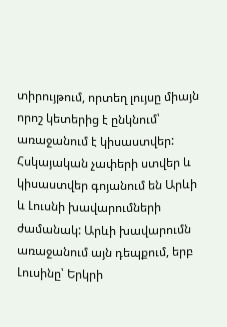տիրույթում, որտեղ լույսը միայն որոշ կետերից է ընկնում՝ առաջանում է կիսաստվեր: Հսկայական չափերի ստվեր և կիսաստվեր գոյանում են Արևի և Լուսնի խավարումների ժամանակ: Արևի խավարումն առաջանում այն դեպքում, երբ Լուսինը՝ Երկրի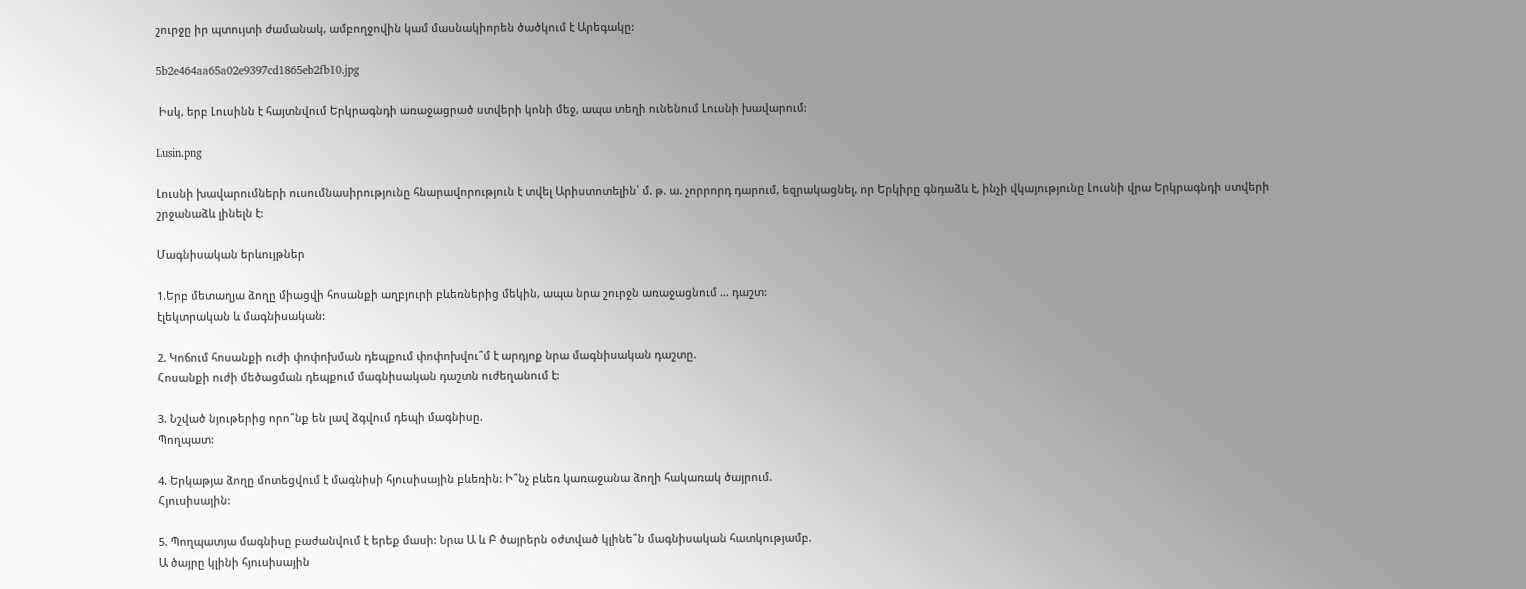շուրջը իր պտույտի ժամանակ, ամբողջովին կամ մասնակիորեն ծածկում է Արեգակը:

5b2e464aa65a02e9397cd1865eb2fb10.jpg

 Իսկ, երբ Լուսինն է հայտնվում Երկրագնդի առաջացրած ստվերի կոնի մեջ, ապա տեղի ունենում Լուսնի խավարում:

Lusin.png

Լուսնի խավարումների ուսումնասիրությունը հնարավորություն է տվել Արիստոտելին՝ մ. թ. ա. չորրորդ դարում, եզրակացնել, որ Երկիրը գնդաձև է, ինչի վկայությունը Լուսնի վրա Երկրագնդի ստվերի շրջանաձև լինելն է:

Մագնիսական երևույթներ

1.Երբ մետաղյա ձողը միացվի հոսանքի աղբյուրի բևեռներից մեկին, ապա նրա շուրջն առաջացնում … դաշտ:
էլեկտրական և մագնիսական:

2. Կոճում հոսանքի ուժի փոփոխման դեպքում փոփոխվու՞մ է արդյոք նրա մագնիսական դաշտը.
Հոսանքի ուժի մեծացման դեպքում մագնիսական դաշտն ուժեղանում է:

3. Նշված նյութերից որո՞նք են լավ ձգվում դեպի մագնիսը.
Պողպատ:

4. Երկաթյա ձողը մոտեցվում է մագնիսի հյուսիսային բևեռին: Ի՞նչ բևեռ կառաջանա ձողի հակառակ ծայրում.
Հյուսիսային:

5. Պողպատյա մագնիսը բաժանվում է երեք մասի: Նրա Ա և Բ ծայրերն օժտված կլինե՞ն մագնիսական հատկությամբ.
Ա ծայրը կլինի հյուսիսային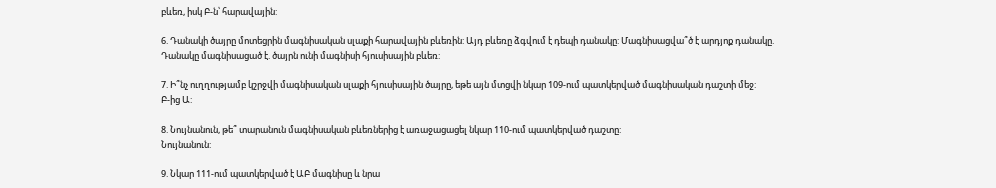բևեռ, իսկ Բ-ն՝ հարավային:

6. Դանակի ծայրը մոտեցրին մագնիսական սլաքի հարավային բևեռին: Այդ բևեռը ձգվում է դեպի դանակը: Մագնիսացվա՞ծ է արդյոք դանակը.
Դանակը մագնիսացած է. ծայրն ունի մագնիսի հյուսիսային բևեռ:

7. Ի՞նչ ուղղությամբ կշրջվի մագնիսական սլաքի հյուսիսային ծայրը, եթե այն մտցվի նկար 109-ում պատկերված մագնիսական դաշտի մեջ:
Բ-ից Ա:

8. Նույնանուն, թե՞ տարանուն մագնիսական բևեռներից է առաջացացել նկար 110-ում պատկերված դաշտը:
Նույնանուն:

9. Նկար 111-ում պատկերված է ԱԲ մագնիսը և նրա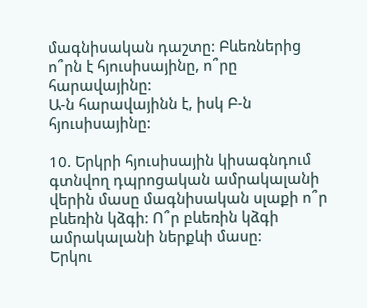մագնիսական դաշտը: Բևեռներից ո՞րն է հյուսիսայինը, ո՞րը հարավայինը:
Ա-ն հարավայինն է, իսկ Բ-ն հյուսիսայինը:

10. Երկրի հյուսիսային կիսագնդում գտնվող դպրոցական ամրակալանի վերին մասը մագնիսական սլաքի ո՞ր բևեռին կձգի: Ո՞ր բևեռին կձգի ամրակալանի ներքևի մասը:
Երկու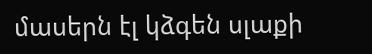մասերն էլ կձգեն սլաքի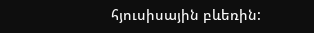հյուսիսային բևեռին: